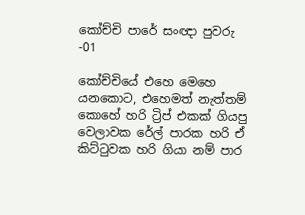කෝච්චි පාරේ සංඥා පුවරු -01

කෝච්චියේ එහෙ මෙහෙ යනකොට, එහෙමත් නැත්තම් කොහේ හරි ට්‍රිප් එකක් ගියපු වෙලාවක රේල් පාරක හරි ඒ කිට්ටුවක හරි ගියා නම් පාර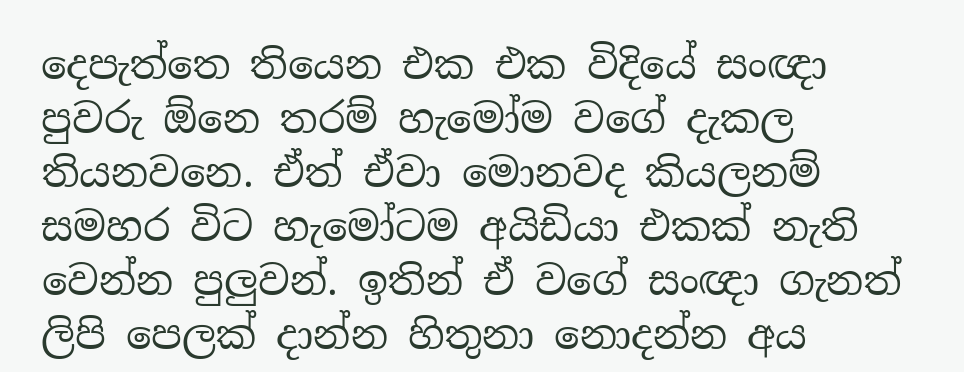දෙපැත්තෙ තියෙන එක එක විදියේ සංඥා පුවරු ඕනෙ තරම් හැමෝම වගේ දැකල තියනවනෙ. ඒත් ඒවා මොනවද කියලනම් සමහර විට හැමෝටම අයිඩියා එකක් නැති වෙන්න පුලුවන්. ඉතින් ඒ වගේ සංඥා ගැනත් ලිපි පෙලක් දාන්න හිතුනා නොදන්න අය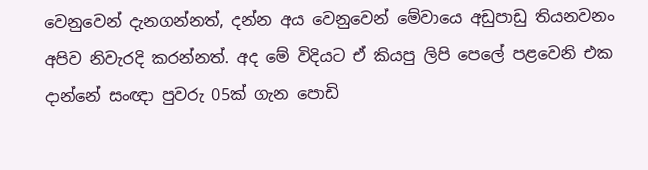වෙනුවෙන් දැනගන්නත්, දන්න අය වෙනුවෙන් මේවායෙ අඩුපාඩු තියනවනං අපිව නිවැරදි කරන්නත්. අද මේ විදියට ඒ කියපු ලිපි පෙලේ පළවෙනි එක දාන්නේ සංඥා පුවරු 05ක් ගැන පොඩි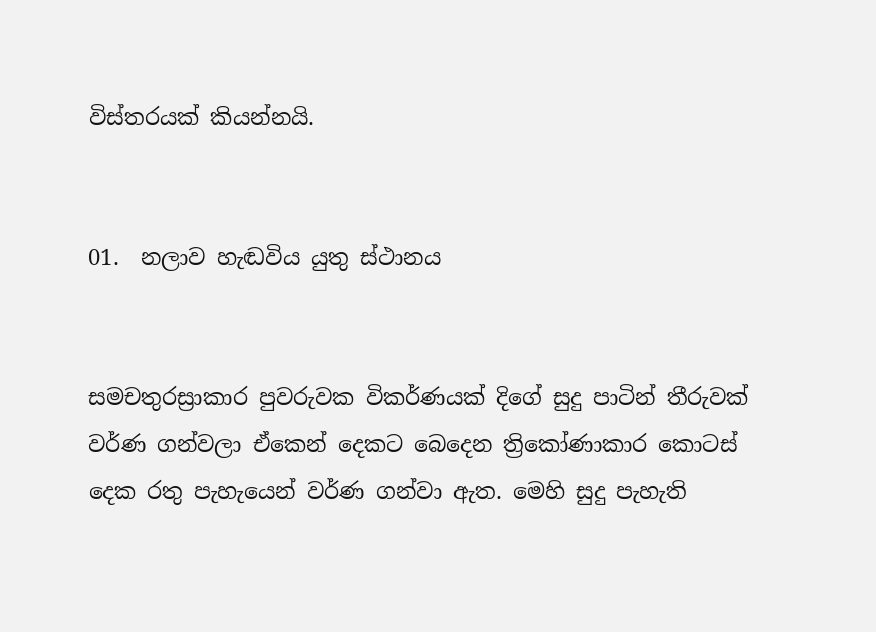විස්තරයක් කියන්නයි.


01.  නලාව හැඬවිය යුතු ස්ථානය


සමචතුරස්‍රාකාර පුවරුවක විකර්ණයක් දිගේ සුදු පාටින් තීරුවක් වර්ණ ගන්වලා ඒකෙන් දෙකට බෙදෙන ත්‍රිකෝණාකාර කොටස් දෙක රතු පැහැයෙන් වර්ණ ගන්වා ඇත. මෙහි සුදු පැහැති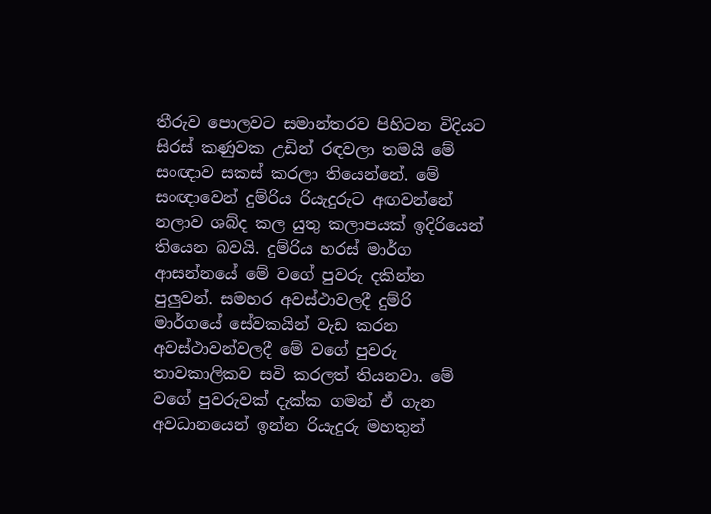තීරුව පොලවට සමාන්තරව පිහිටන විදියට සිරස් කණුවක උඩින් රඳවලා තමයි මේ සංඥාව සකස් කරලා තියෙන්නේ. මේ සංඥාවෙන් දුම්රිය රියැදුරුට අඟවන්නේ නලාව ශබ්ද කල යුතු කලාපයක් ඉදිරියෙන් තියෙන බවයි. දුම්රිය හරස් මාර්ග ආසන්න‍යේ මේ වගේ පුවරු දකින්න පුලුවන්. සමහර අවස්ථාවලදී දුම්රි මාර්ගයේ සේවකයින් වැඩ කරන අවස්ථාවන්වලදී මේ වගේ පුවරු තාවකාලිකව සවි කරලත් තියනවා. මේ වගේ පුවරුවක් දැක්ක ගමන් ඒ ගැන අවධානයෙන් ඉන්න රියැදුරු මහතුන්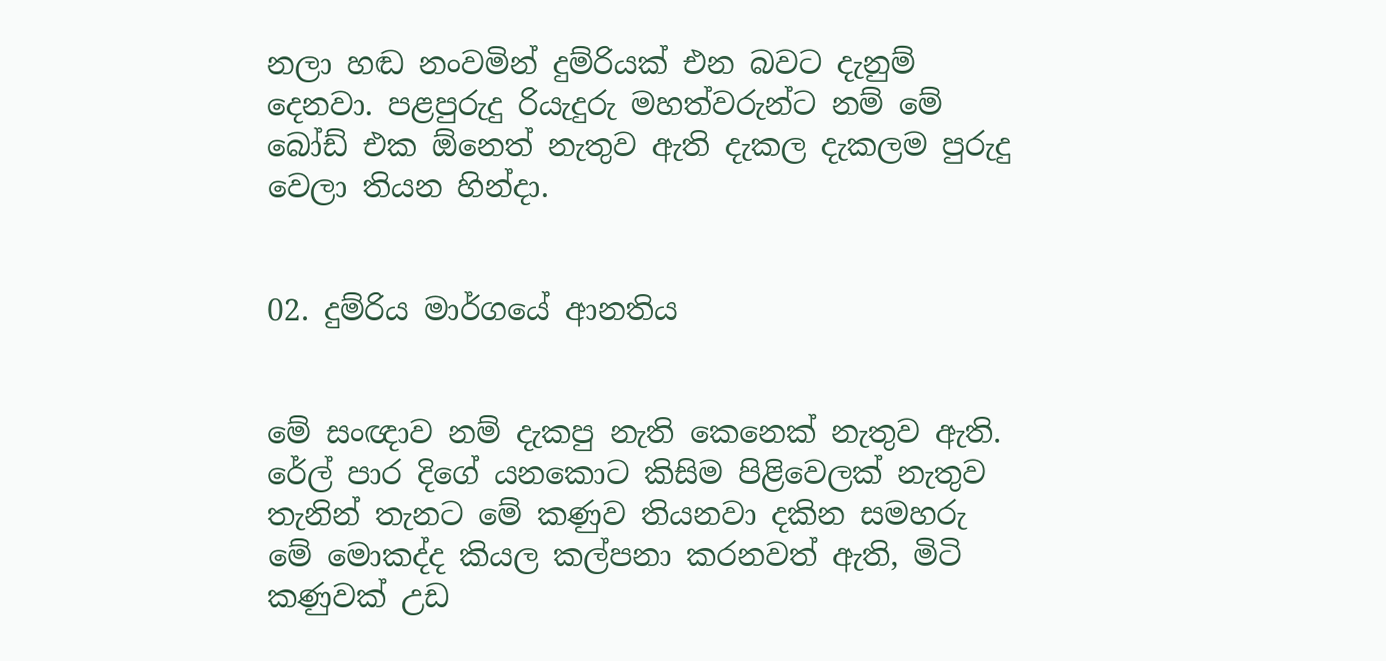නලා හඬ නංවමින් දුම්රියක් එන බවට දැනුම් දෙනවා. පළපුරුදු රියැදුරු මහත්වරුන්ට නම් මේ බෝඩ් එක ඕනෙත් නැතුව ඇති දැකල දැකලම පුරුදු වෙලා තියන හින්දා.


02. දුම්රිය මාර්ගයේ ආනතිය


මේ සංඥාව නම් දැකපු නැති කෙනෙක් නැතුව ඇති. රේල් පාර දිගේ යනකොට කිසිම පිළිවෙලක් නැතුව තැනින් තැනට මේ කණුව තියනවා දකින සමහරු මේ මොකද්ද කියල කල්පනා කරනවත් ඇති, මිටි කණුවක් උඩ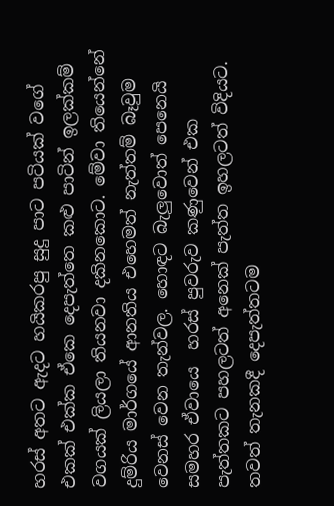හරස් අතට ඇදට හයිකරපු සුදු පාට පටියක් වගේ එකක් එක්ක ඒකෙ දෙපැත්තෙ කළු පාටින් ඉලක්කම් වගයක් ලියලා තියනවා දකිනකොට. මේවා තියෙන්නේ දුම්රිය මාර්ගයේ ආනතිය එහෙමත් නැත්තම් බෑවුම වෙනස් වෙන තැන්වල. හොඳට බැලුවොත් පෙනෙයි සමහර ඒවායෙ  හරස් පුවරුව කණුවෙන් එක පැත්තකට පහලටත් අනෙක් පැත්ත ඉහලටත් විදියට. තවත් තැනකදී දෙපැත්තටම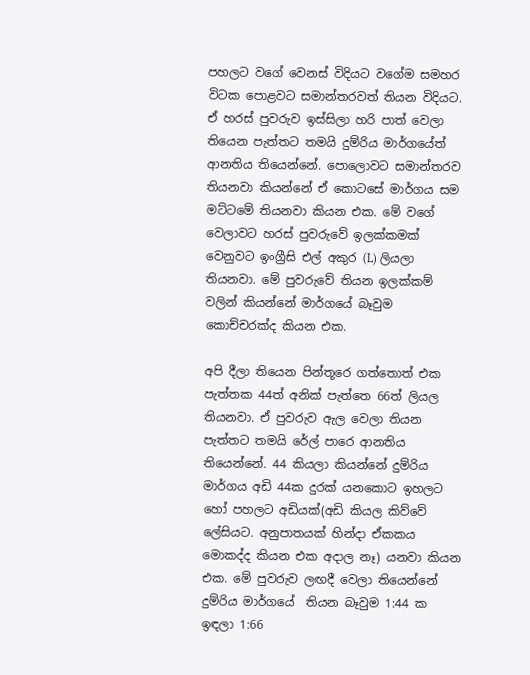පහලට වගේ වෙනස් විදියට වගේම සමහර විටක පොළවට සමාන්තරවත් තියන විදියට. ඒ හරස් පුවරුව ඉස්සිලා හරි පාත් වෙලා තියෙන පැත්තට තමයි දුම්රිය මාර්ගයේත් ආනතිය තියෙන්නේ. පොලොවට සමාන්තරව තියනවා කියන්නේ ඒ කොටසේ මාර්ගය සම මට්ටමේ තියනවා කියන එක. මේ වගේ වෙලාවට හරස් පුවරුවේ ඉලක්කමක් වෙනුවට ඉංග්‍රීසි එල් අකුර (L) ලියලා තියනවා. මේ පුවරුවේ තියන ඉලක්කම් වලින් කියන්නේ මාර්ගයේ බෑවුම කොච්චරක්ද කියන එක.

අපි දීලා තියෙන පින්තූරෙ ගත්තොත් එක පැත්තක 44ත් අනික් පැත්තෙ 66ත් ලියල තියනවා. ඒ පුවරුව ඇල වෙලා තියන පැත්තට තමයි රේල් පාරෙ ආනතිය තියෙන්නේ. 44 කියලා කියන්නේ දුම්රිය මාර්ගය අඩි 44ක දුරක් යනකොට ඉහලට හෝ පහලට අඩියක්(අඩි කියල කිව්වේ ලේසියට. අනුපාතයක් හින්දා ඒකකය මොකද්ද කියන එක අදාල නෑ) යනවා කියන එක. මේ පුවරුව ලඟදී වෙලා තියෙන්නේ දුම්රිය මාර්ගයේ  තියන බෑවුම 1:44 ක ඉඳලා 1:66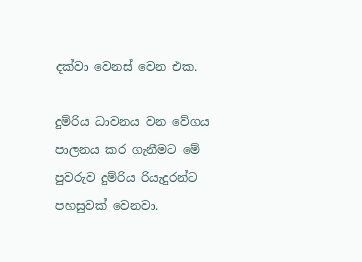දක්වා වෙනස් වෙන එක.

දුම්රිය ධාවනය වන වේගය පාලනය කර ගැනීමට මේ පුවරුව දුම්රිය රියැදුරන්ට පහසුවක් වෙනවා.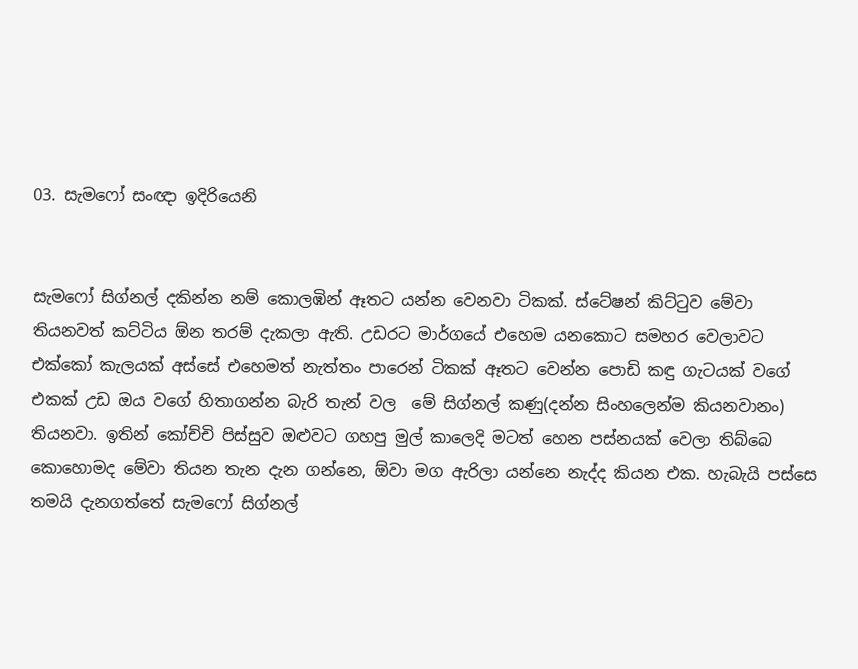03. සැමෆෝ සංඥා ඉදිරියෙනි


සැමෆෝ සිග්නල් දකින්න නම් කොලඹින් ඈතට යන්න වෙනවා ටිකක්. ස්ටේෂන් කිට්ටුව මේවා තියනවත් කට්ටිය ඕන තරම් දැකලා ඇති. උඩරට මාර්ගයේ එහෙම යනකොට සමහර වෙලාවට එක්කෝ කැලයක් අස්සේ එහෙමත් නැත්තං පාරෙන් ටිකක් ඈතට වෙන්න පොඩි කඳු ගැටයක් වගේ එකක් උඩ ඔය වගේ හිතාගන්න බැරි තැන් වල  මේ සිග්නල් කණු(දන්න සිංහලෙන්ම කියනවානං)  තියනවා. ඉතින් කෝච්චි පිස්සුව ඔළුවට ගහපු මුල් කාලෙදි මටත් හෙන පස්නයක් වෙලා තිබ්බෙ කොහොමද මේවා තියන තැන දැන ගන්නෙ, ඕවා මග ඇරිලා යන්නෙ නැද්ද කියන එක. හැබැයි පස්සෙ තමයි දැනගත්තේ සැමෆෝ සිග්නල්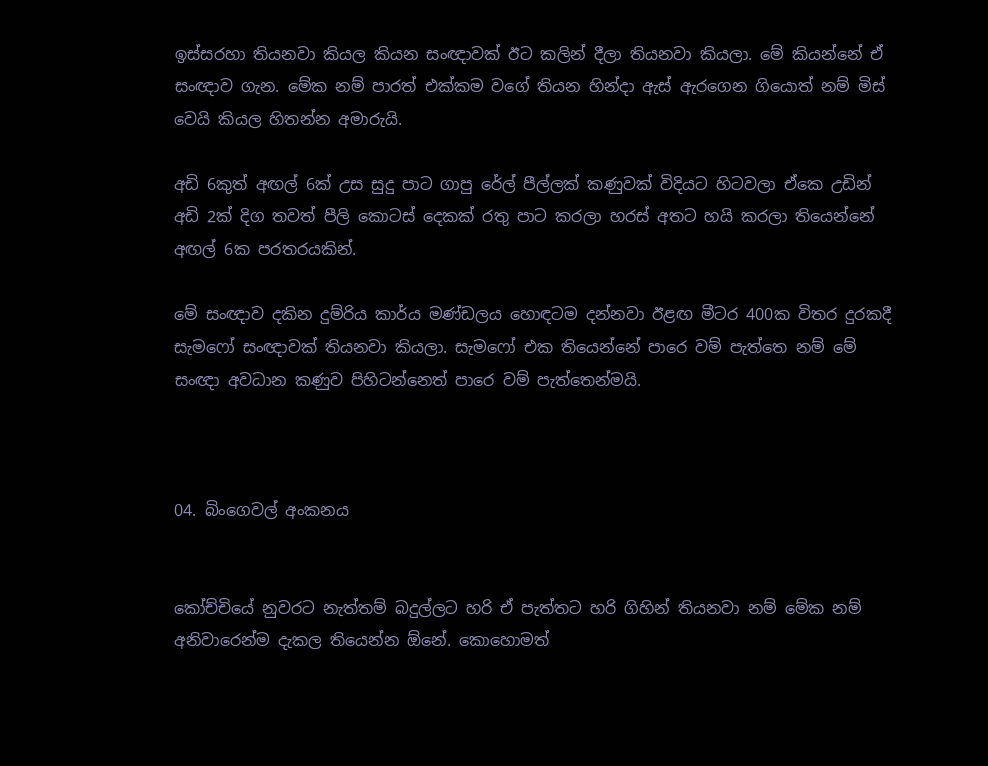ඉස්සරහා තියනවා කියල කියන සංඥාවක් ඊට කලින් දීලා තියනවා කියලා. මේ කියන්නේ ඒ සංඥාව ගැන. මේක නම් පාරත් එක්කම වගේ තියන හින්දා ඇස් ඇරගෙන ගියොත් නම් මිස් වෙයි කියල හිතන්න අමාරුයි.

අඩි 6කුත් අඟල් 6ක් උස සුදු පාට ගාපු රේල් පීල්ලක් කණුවක් විදියට හිටවලා ඒකෙ උඩින් අඩි 2ක් දිග තවත් පීලි කොටස් දෙකක් රතු පාට කරලා හරස් අතට හයි කරලා තියෙන්නේ අඟල් 6ක පරතරයකින්.

මේ සංඥාව දකින දුම්රිය කාර්ය මණ්ඩලය හොඳටම දන්නවා ඊළඟ මීටර 400ක විතර දුරකදී සැමෆෝ සංඥාවක් තියනවා කියලා. සැමෆෝ එක තියෙන්නේ පාරෙ වම් පැත්තෙ නම් මේ සංඥා අවධාන කණුව පිහිටන්නෙත් පාරෙ වම් පැත්තෙන්මයි.



04. බිංගෙවල් අංකනය


කෝච්චියේ නුවරට නැත්තම් බදුල්ලට හරි ඒ පැත්තට හරි ගිහින් තියනවා නම් මේක නම් අනිවාරෙන්ම දැකල තියෙන්න ඕනේ. කොහොමත්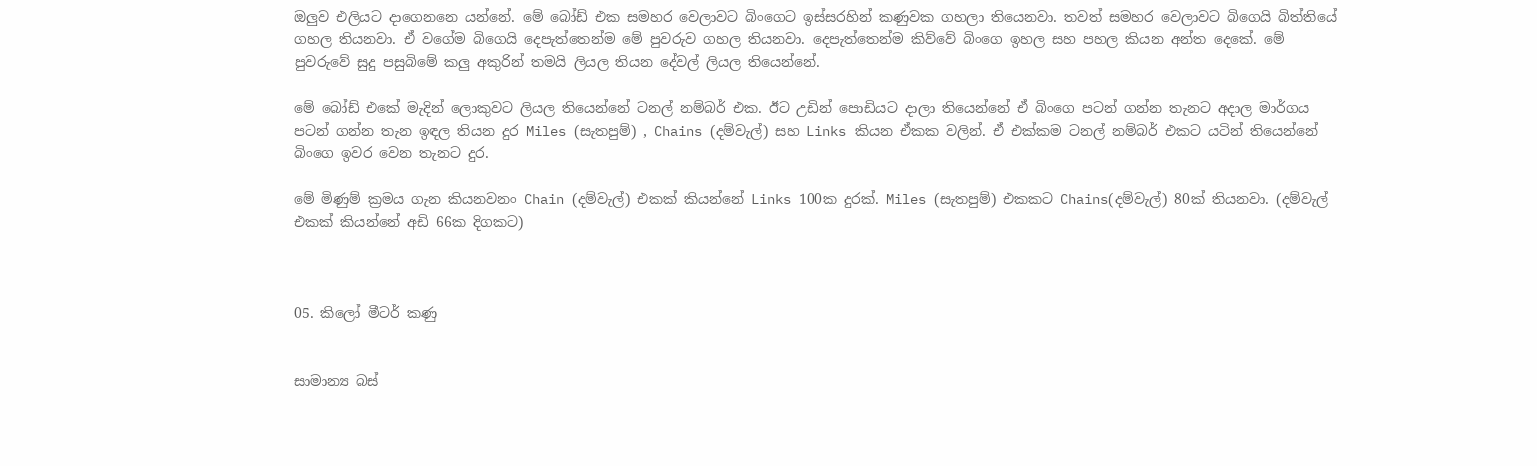ඔලුව එලියට දාගෙනනෙ යන්නේ. මේ බෝඩ් එක සමහර වෙලාවට බිංගෙට ඉස්සරහින් කණුවක ගහලා තියෙනවා. තවත් සමහර වෙලාවට බිගෙයි බිත්තියේ ගහල තියනවා. ඒ වගේම බිගෙයි දෙපැත්තෙන්ම මේ පුවරුව ගහල තියනවා. දෙපැත්තෙන්ම කිව්වේ බිංගෙ ඉහල සහ පහල කියන අන්ත දෙකේ. මේ පුවරුවේ සුදු පසුබිමේ කලු අකුරින් තමයි ලියල තියන දේවල් ලියල තියෙන්නේ.

මේ බෝඩ් එකේ මැදින් ලොකුවට ලියල තියෙන්නේ ටනල් නම්බර් එක. ඊට උඩින් පොඩියට දාලා තියෙන්නේ ඒ බිංගෙ පටන් ගන්න තැනට අදාල මාර්ගය පටන් ගන්න තැන ඉඳල තියන දුර Miles (සැතපුම්) , Chains (දම්වැල්) සහ Links කියන ඒකක වලින්. ඒ එක්කම ටනල් නම්බර් එකට යටින් තියෙන්නේ බිංගෙ ඉවර වෙන තැනට දුර.

මේ මිණුම් ක්‍රමය ගැන කියනවනං Chain (දම්වැල්) එකක් කියන්නේ Links 100ක දුරක්. Miles (සැතපුම්) එකකට Chains(දම්වැල්) 80ක් තියනවා. (දම්වැල් එකක් කියන්නේ අඩි 66ක දිගකට)



05. කිලෝ මීටර් කණු


සාමාන්‍ය බස්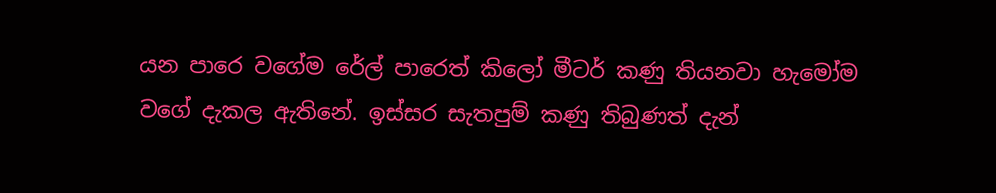යන පාරෙ වගේම රේල් පාරෙත් කිලෝ මීටර් කණු තියනවා හැමෝම වගේ දැකල ඇතිනේ. ඉස්සර සැතපුම් කණු තිබුණත් දැන්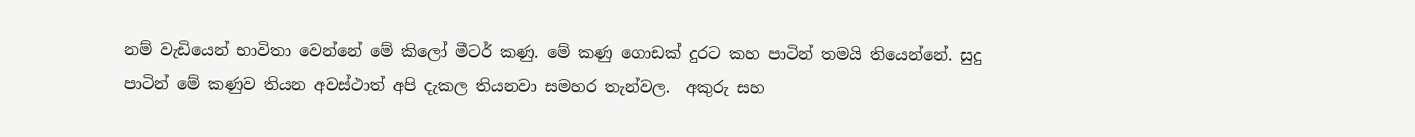නම් වැඩියෙන් භාවිතා වෙන්නේ මේ කිලෝ මීටර් කණු. මේ කණු ගොඩක් දුරට කහ පාටින් තමයි තියෙන්නේ. සුදු පාටින් මේ කණුව තියන අවස්ථාත් අපි දැකල තියනවා සමහර තැන්වල.  අකුරු සහ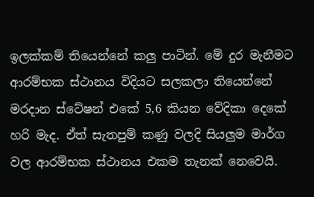ඉලක්කම් තියෙන්නේ කලු පාටින්. මේ දුර මැනීමට ආරම්භක ස්ථානය විදියට සලකලා තියෙන්නේ මරදාන ස්ටේෂන් එකේ 5,6 කියන වේදිකා දෙකේ හරි මැද. ඒත් සැතපුම් කණු වලදි සියලුම මාර්ග වල ආරම්භක ස්ථානය එකම තැනක් නෙවෙයි.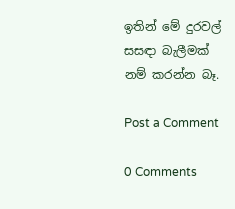ඉතින් මේ දුරවල් සසඳා බැලීමක් නම් කරන්න බෑ.

Post a Comment

0 Comments